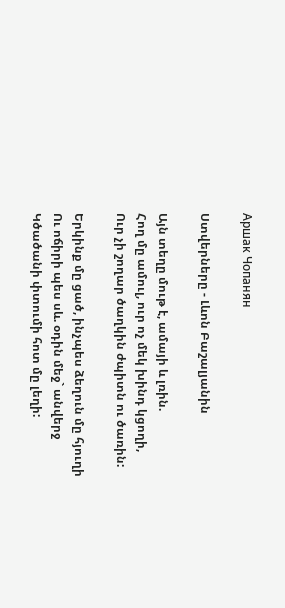Аршак Чопанян

Ստվերները - Լևոն Բաշալյանին

Այն տեղը մութ է, ամայի և լռին.
Հող մը ամուլ, ուր ոչ մեկ խինդ կցողի,
Ուր չի շողար ծաղկին ժպիտն ու ծառին:

Երկինք մը ցած, ինչպես ձեղուն մը հյուղի
Ու ոճիրի պես սև. օդին մեջ` անվերջ
Կծածանի փտումի հոտ մը լեղի: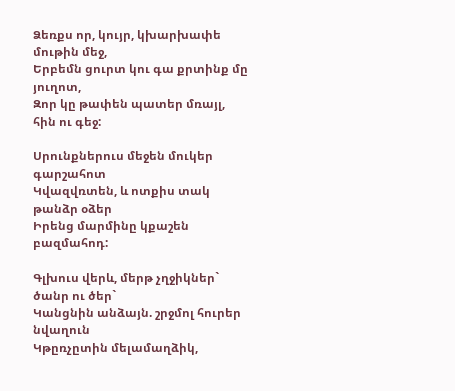Ձեռքս որ, կույր, կխարխափե մութին մեջ,
Երբեմն ցուրտ կու գա քրտինք մը յուղոտ,
Զոր կը թափեն պատեր մռայլ, հին ու գեջ:

Սրունքներուս մեջեն մուկեր գարշահոտ
Կվազվռտեն, և ոտքիս տակ թանձր օձեր
Իրենց մարմինը կքաշեն բազմահոդ:

Գլխուս վերև, մերթ չղջիկներ` ծանր ու ծեր`
Կանցնին անձայն. շրջմոլ հուրեր նվաղուն
Կթըռչըտին մելամաղձիկ,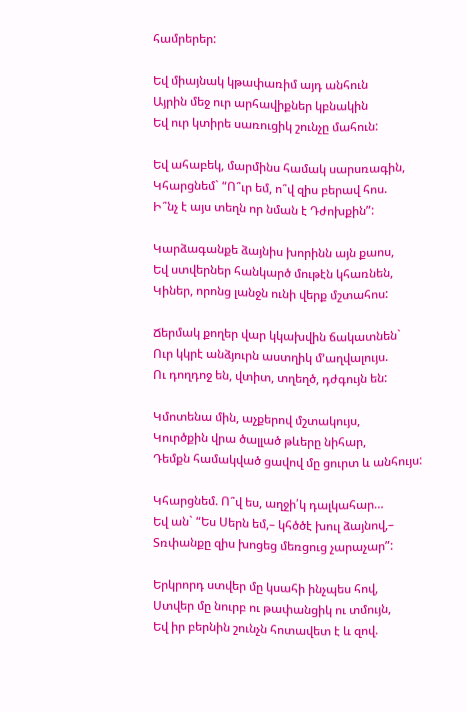համրերեր:

Եվ միայնակ կթափառիմ այդ անհուն
Այրին մեջ ուր արհավիքներ կբնակին
Եվ ուր կտիրե սառուցիկ շունչը մահուն:

Եվ ահաբեկ, մարմինս համակ սարսռագին,
Կհարցնեմ` “Ո՞ւր եմ, ո՞վ զիս բերավ հոս.
Ի՞նչ է այս տեղն որ նման է Դժոխքին”:

Կարձագանքե ձայնիս խորինն այն քաոս,
Եվ ստվերներ հանկարծ մութէն կհառնեն,
Կիներ, որոնց լանջն ունի վերք մշտահոս:

Ճերմակ քողեր վար կկախվին ճակատնեն`
Ուր կկրէ անձյուրն աստղիկ մ’աղվալույս.
Ու դողդոջ են, վտիտ, տղեղծ, դժգույն են:

Կմոտենա մին, աչքերով մշտակույս,
Կուրծքին վրա ծալլած թևերը նիհար,
Դեմքն համակված ցավով մը ցուրտ և անհույս:

Կհարցնեմ. Ո՞վ ես, աղջի՛կ դալկահար…
Եվ ան` “Ես Սերն եմ,– կհծծէ խուլ ձայնով,–
Տռփանքը զիս խոցեց մեռցուց չարաչար”:

Երկրորդ ստվեր մը կսահի ինչպես հով,
Ստվեր մը նուրբ ու թափանցիկ ու տմույն,
Եվ իր բերնին շունչն հոտավետ է և զով.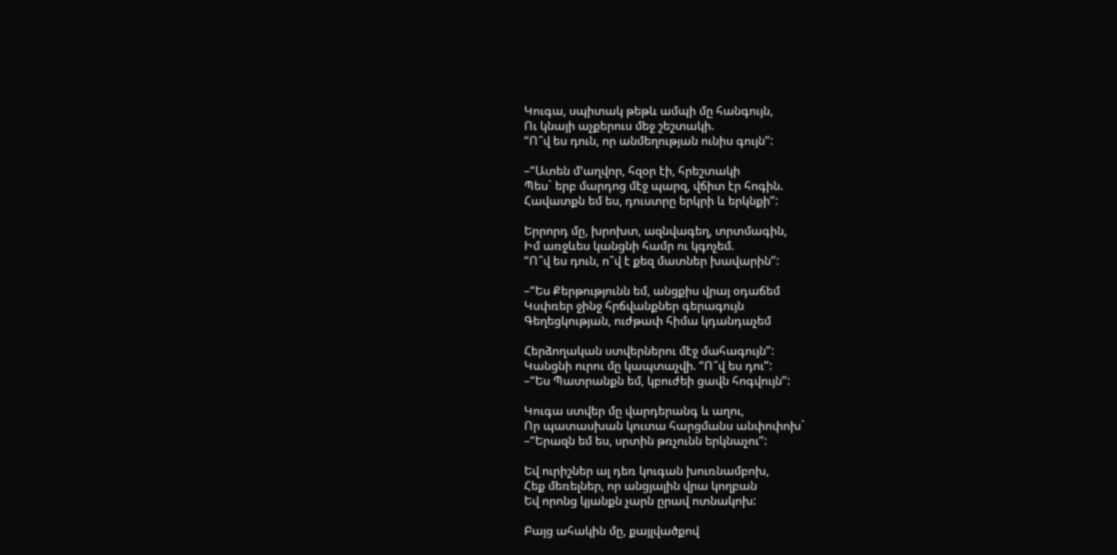Կուգա, սպիտակ թեթև ամպի մը հանգույն,
Ու կնայի աչքերուս մեջ շեշտակի.
“Ո՞վ ես դուն, որ անմեղության ունիս գույն”:

–“Ատեն մ’աղվոր, հզօր էի, հրեշտակի
Պես` երբ մարդոց մէջ պարզ, վճիտ էր հոգին.
Հավատքն եմ ես, դուստրը երկրի և երկնքի”:

Երրորդ մը, խրոխտ, ազնվագեղ, տրտմագին,
Իմ առջևես կանցնի համր ու կգոչեմ.
“Ո՞վ ես դուն, ո՞վ է քեզ մատներ խավարին”:

–“Ես Քերթությունն եմ, անցքիս վրայ օդաճեմ
Կսփռեր ջինջ հրճվանքներ գերագույն
Գեղեցկության, ուժթափ հիմա կդանդաչեմ

Հերձողական ստվերներու մէջ մահագույն”:
Կանցնի ուրու մը կապտաչվի. “Ո՞վ ես դու”:
–“Ես Պատրանքն եմ, կբուժեի ցավն հոգվույն”:

Կուգա ստվեր մը վարդերանգ և աղու,
Որ պատասխան կուտա հարցմանս անփոփոխ`
–“Երազն եմ ես, սրտին թռչունն երկնաչու”:

Եվ ուրիշներ ալ դեռ կուգան խուռնամբոխ,
Հեք մեռելներ, որ անցյալին վրա կողբան
Եվ որոնց կյանքն չարն ըրավ ոտնակոխ:

Բայց ահակին մը, քայլվածքով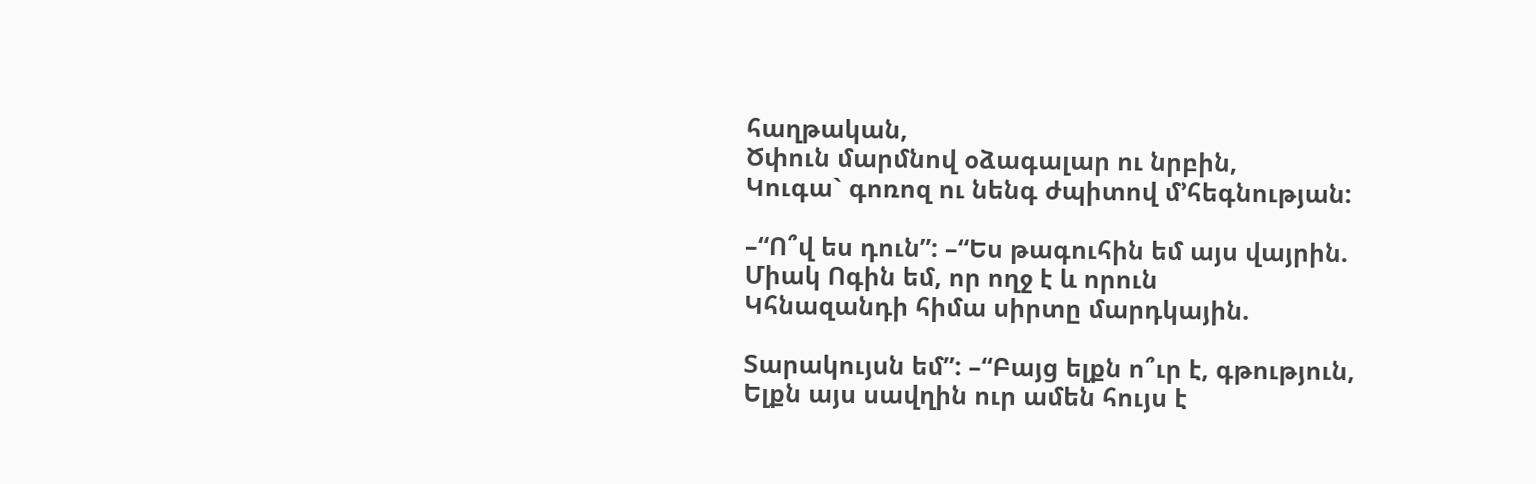հաղթական,
Ծփուն մարմնով օձագալար ու նրբին,
Կուգա` գոռոզ ու նենգ ժպիտով մ’հեգնության:

–“Ո՞վ ես դուն”: –“Ես թագուհին եմ այս վայրին.
Միակ Ոգին եմ, որ ողջ է և որուն
Կհնազանդի հիմա սիրտը մարդկային.

Տարակույսն եմ”: –“Բայց ելքն ո՞ւր է, գթություն,
Ելքն այս սավղին ուր ամեն հույս է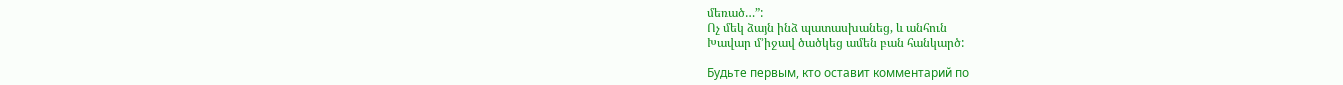մեռած…”:
Ոչ մեկ ձայն ինձ պատասխանեց, և անհուն
Խավար մ’իջավ ծածկեց ամեն բան հանկարծ:

Будьте первым, кто оставит комментарий по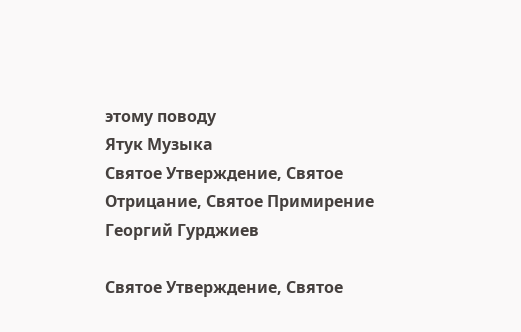этому поводу
Ятук Музыка
Святое Утверждение, Святое Отрицание, Святое Примирение
Георгий Гурджиев

Святое Утверждение, Святое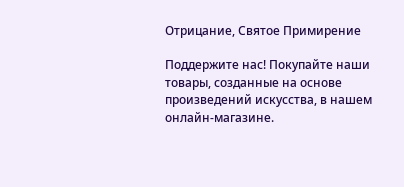Отрицание, Святое Примирение

Поддержите нас! Покупайте наши товары, созданные на основе произведений искусства, в нашем онлайн-магазине.